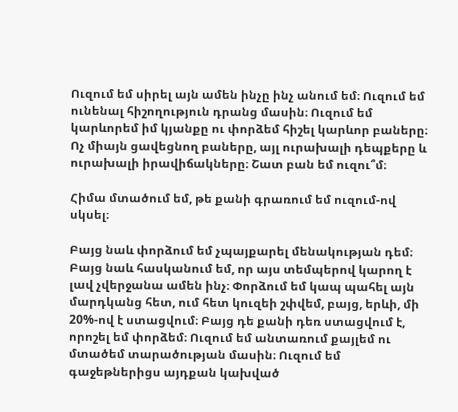Ուզում եմ սիրել այն ամեն ինչը ինչ անում եմ։ Ուզում եմ ունենալ հիշողություն դրանց մասին։ Ուզում եմ կարևորեմ իմ կյանքը ու փորձեմ հիշել կարևոր բաները։ Ոչ միայն ցավեցնող բաները, այլ ուրախալի դեպքերը և ուրախալի իրավիճակները։ Շատ բան եմ ուզու՞մ։

Հիմա մտածում եմ, թե քանի գրառում եմ ուզում-ով սկսել։

Բայց նաև փորձում եմ չպայքարել մենակության դեմ։ Բայց նաև հասկանում եմ, որ այս տեմպերով կարող է լավ չվերջանա ամեն ինչ։ Փորձում եմ կապ պահել այն մարդկանց հետ, ում հետ կուզեի շփվեմ, բայց, երևի, մի 20%-ով է ստացվում։ Բայց դե քանի դեռ ստացվում է, որոշել եմ փորձեմ։ Ուզում եմ անտառում քայլեմ ու մտածեմ տարածության մասին։ Ուզում եմ գաջեթներիցս այդքան կախված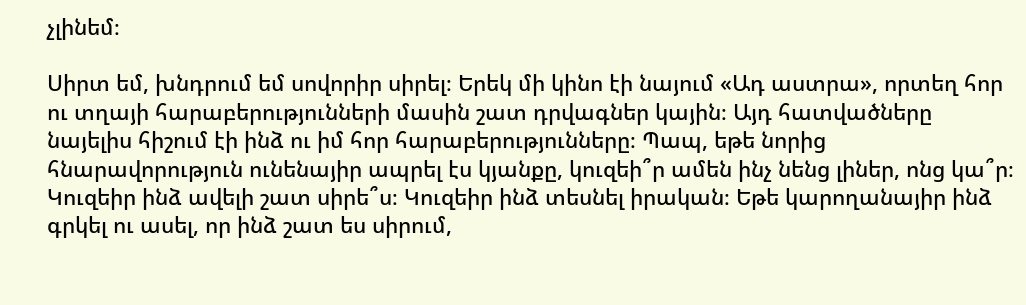չլինեմ։

Սիրտ եմ, խնդրում եմ սովորիր սիրել։ Երեկ մի կինո էի նայում «Ադ աստրա», որտեղ հոր ու տղայի հարաբերությունների մասին շատ դրվագներ կային։ Այդ հատվածները նայելիս հիշում էի ինձ ու իմ հոր հարաբերությունները։ Պապ, եթե նորից հնարավորություն ունենայիր ապրել էս կյանքը, կուզեի՞ր ամեն ինչ նենց լիներ, ոնց կա՞ր։ Կուզեիր ինձ ավելի շատ սիրե՞ս։ Կուզեիր ինձ տեսնել իրական։ Եթե կարողանայիր ինձ գրկել ու ասել, որ ինձ շատ ես սիրում,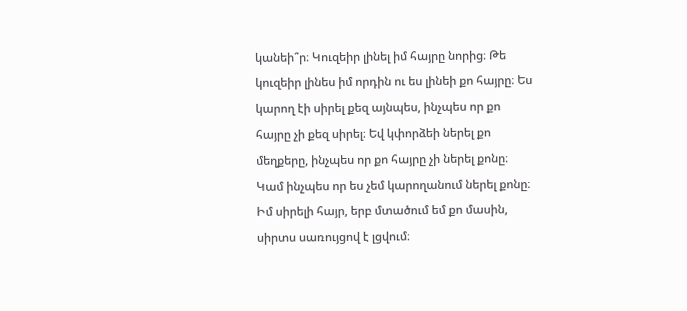կանեի՞ր։ Կուզեիր լինել իմ հայրը նորից։ Թե կուզեիր լինես իմ որդին ու ես լինեի քո հայրը։ Ես կարող էի սիրել քեզ այնպես, ինչպես որ քո հայրը չի քեզ սիրել։ Եվ կփորձեի ներել քո մեղքերը, ինչպես որ քո հայրը չի ներել քոնը։ Կամ ինչպես որ ես չեմ կարողանում ներել քոնը։ Իմ սիրելի հայր, երբ մտածում եմ քո մասին, սիրտս սառույցով է լցվում։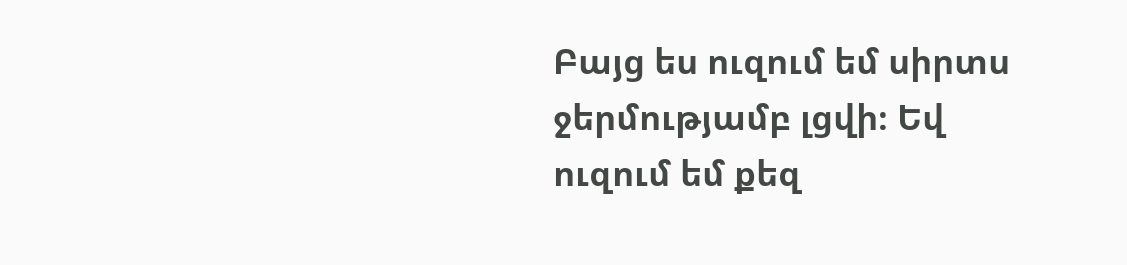Բայց ես ուզում եմ սիրտս ջերմությամբ լցվի։ Եվ ուզում եմ քեզ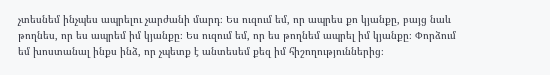չտեսնեմ ինչպես ապրելու չարժանի մարդ։ Ես ուզում եմ, որ ապրես քո կյանքը, բայց նաև թողնես, որ ես ապրեմ իմ կյանքը։ Ես ուզում եմ, որ ես թողնեմ ապրել իմ կյանքը։ Փորձում եմ խոստանալ ինքս ինձ, որ չպետք է անտեսեմ քեզ իմ հիշողություններից։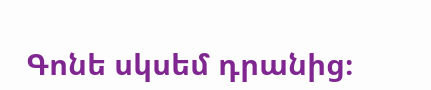Գոնե սկսեմ դրանից։